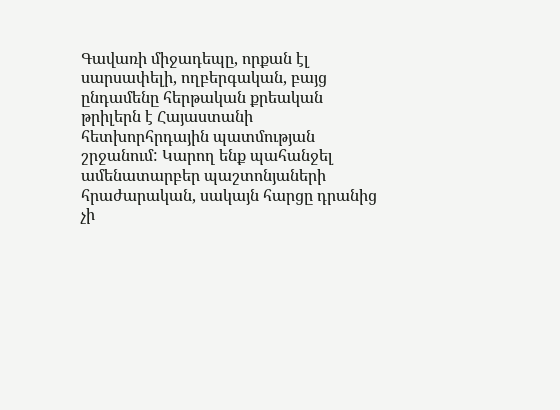Գավառի միջադեպը, որքան էլ սարսափելի, ողբերգական, բայց ընդամենը հերթական քրեական թրիլերն է Հայաստանի հետխորհրդային պատմության շրջանում: Կարող ենք պահանջել ամենատարբեր պաշտոնյաների հրաժարական, սակայն հարցը դրանից չի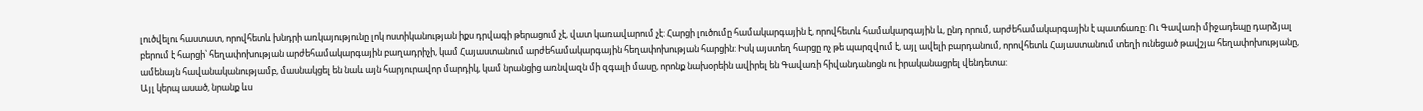լուծվելու հաստատ, որովհետև խնդրի առկայությունը լոկ ոստիկանության իքս դրվագի թերացում չէ, վատ կառավարում չէ: Հարցի լուծումը համակարգային է, որովհետև համակարգային և, ընդ որում, արժեհամակարգային է պատճառը: Ու Գավառի միջադեպը դարձյալ բերում է հարցի՝ հեղափոխության արժեհամակարգային բաղադրիչի, կամ Հայաստանում արժեհամակարգային հեղափոխության հարցին: Իսկ այստեղ հարցը ոչ թե պարզվում է, այլ ավելի բարդանում, որովհետև Հայաստանում տեղի ունեցած թավշյա հեղափոխությանը, ամենայն հավանականությամբ, մասնակցել են նաև այն հարյուրավոր մարդիկ, կամ նրանցից առնվազն մի զգալի մասը, որոնք նախօրեին ավիրել են Գավառի հիվանդանոցն ու իրականացրել վենդետա:
Այլ կերպ ասած, նրանք ևս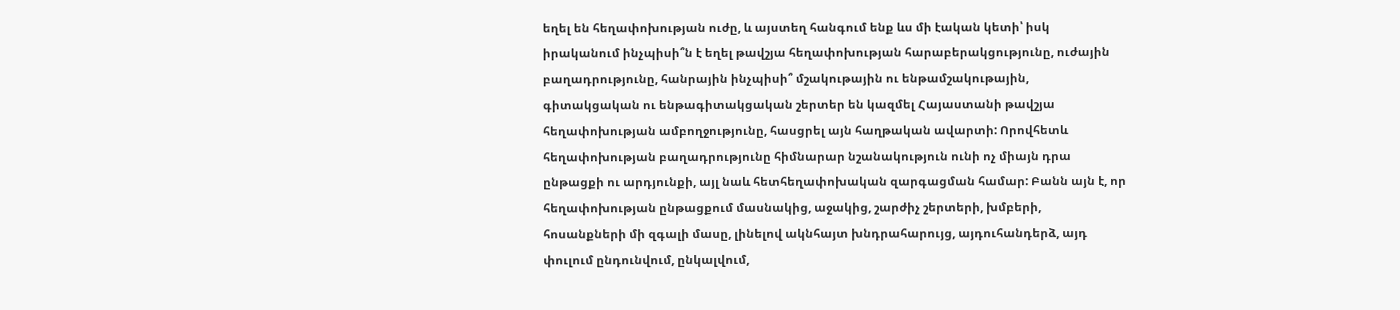եղել են հեղափոխության ուժը, և այստեղ հանգում ենք ևս մի էական կետի՝ իսկ իրականում ինչպիսի՞ն է եղել թավշյա հեղափոխության հարաբերակցությունը, ուժային բաղադրությունը, հանրային ինչպիսի՞ մշակութային ու ենթամշակութային, գիտակցական ու ենթագիտակցական շերտեր են կազմել Հայաստանի թավշյա հեղափոխության ամբողջությունը, հասցրել այն հաղթական ավարտի: Որովհետև հեղափոխության բաղադրությունը հիմնարար նշանակություն ունի ոչ միայն դրա ընթացքի ու արդյունքի, այլ նաև հետհեղափոխական զարգացման համար: Բանն այն է, որ հեղափոխության ընթացքում մասնակից, աջակից, շարժիչ շերտերի, խմբերի, հոսանքների մի զգալի մասը, լինելով ակնհայտ խնդրահարույց, այդուհանդերձ, այդ փուլում ընդունվում, ընկալվում,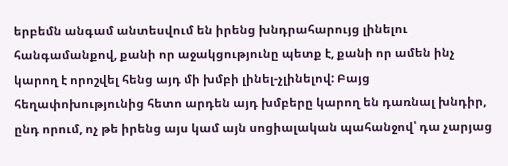երբեմն անգամ անտեսվում են իրենց խնդրահարույց լինելու հանգամանքով, քանի որ աջակցությունը պետք է, քանի որ ամեն ինչ կարող է որոշվել հենց այդ մի խմբի լինել-չլինելով: Բայց հեղափոխությունից հետո արդեն այդ խմբերը կարող են դառնալ խնդիր, ընդ որում, ոչ թե իրենց այս կամ այն սոցիալական պահանջով՝ դա չարյաց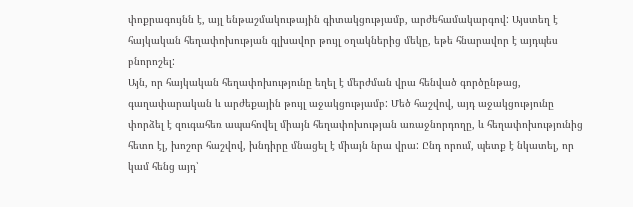փոքրագույնն է, այլ ենթաշմակութային գիտակցությամբ, արժեհամակարգով: Այստեղ է հայկական հեղափոխության գլխավոր թույլ օղակներից մեկը, եթե հնարավոր է այդպես բնորոշել:
Այն, որ հայկական հեղափոխությունը եղել է մերժման վրա հենված գործընթաց, գաղափարական և արժեքային թույլ աջակցությամբ: Մեծ հաշվով, այդ աջակցությունը փորձել է զուգահեռ ապահովել միայն հեղափոխության առաջնորդողը, և հեղափոխությունից հետո էլ, խոշոր հաշվով, խնդիրը մնացել է միայն նրա վրա: Ընդ որում, պետք է նկատել, որ կամ հենց այդ՝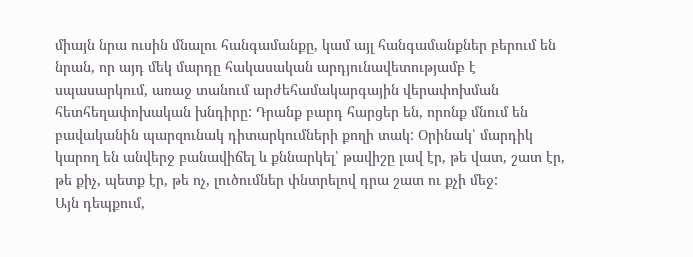միայն նրա ուսին մնալու հանգամանքը, կամ այլ հանգամանքներ բերում են նրան, որ այդ մեկ մարդը հակասական արդյունավետությամբ է սպասարկում, առաջ տանում արժեհամակարգային վերափոխման հետհեղափոխական խնդիրը: Դրանք բարդ հարցեր են, որոնք մնում են բավականին պարզունակ դիտարկումների քողի տակ: Օրինակ՝ մարդիկ կարող են անվերջ բանավիճել և քննարկել՝ թավիշը լավ էր, թե վատ, շատ էր, թե քիչ, պետք էր, թե ոչ, լուծումներ փնտրելով դրա շատ ու քչի մեջ:
Այն դեպքում,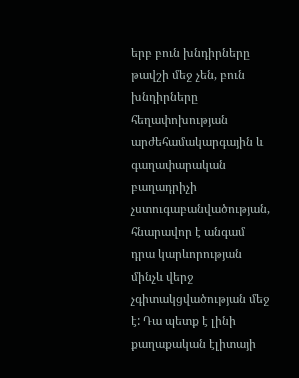երբ բուն խնդիրները թավշի մեջ չեն, բուն խնդիրները հեղափոխության արժեհամակարգային և գաղափարական բաղադրիչի չստուգաբանվածության, հնարավոր է անգամ դրա կարևորության մինչև վերջ չգիտակցվածության մեջ է: Դա պետք է լինի քաղաքական էլիտայի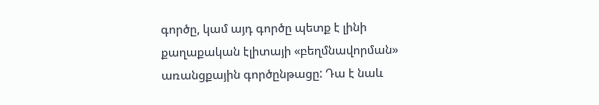գործը, կամ այդ գործը պետք է լինի քաղաքական էլիտայի «բեղմնավորման» առանցքային գործընթացը: Դա է նաև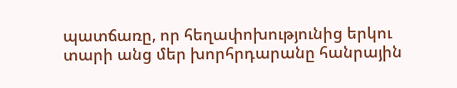պատճառը, որ հեղափոխությունից երկու տարի անց մեր խորհրդարանը հանրային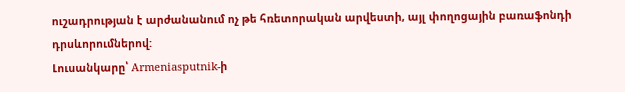ուշադրության է արժանանում ոչ թե հռետորական արվեստի, այլ փողոցային բառաֆոնդի դրսևորումներով:
Լուսանկարը՝ Armeniasputnik-ի